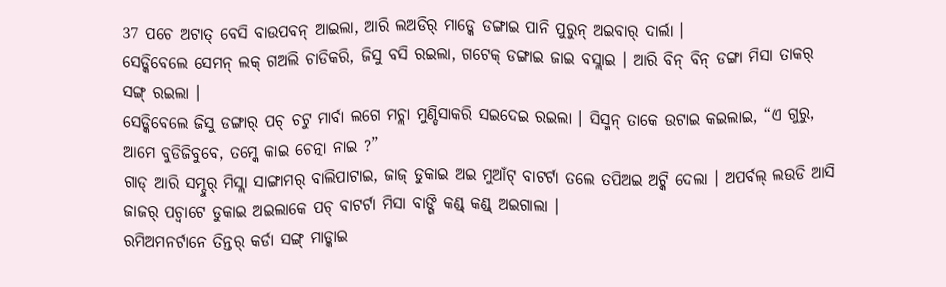37 ପଚେ ଅଟାତ୍ ବେସି ବାଉପବନ୍ ଆଇଲା, ଆରି ଲଅଡିର୍ ମାଡ୍କେ ଡଙ୍ଗାଇ ପାନି ପୁରୁନ୍ ଅଇବାର୍ ଦାର୍ଲା ।
ସେଡ୍କିବେଲେ ସେମନ୍ ଲକ୍ ଗଅଲି ଚାଡିକରି, ଜିସୁ ବସି ରଇଲା, ଗଟେକ୍ ଡଙ୍ଗାଇ ଜାଇ ବସ୍ଲାଇ । ଆରି ବିନ୍ ବିନ୍ ଡଙ୍ଗା ମିସା ତାକର୍ ସଙ୍ଗ୍ ରଇଲା ।
ସେଡ୍କିବେଲେ ଜିସୁ ଡଙ୍ଗାର୍ ପଚ୍ ଚଟୁ ମାର୍ବା ଲଗେ ମଚ୍ଲା ମୁଣ୍ଡିସାକରି ସଇଦେଇ ରଇଲା । ସିସ୍ମନ୍ ତାକେ ଉଟାଇ କଇଲାଇ, “ଏ ଗୁରୁ, ଆମେ ବୁଡିଜିବୁବେ, ତମ୍କେ କାଇ ଚେତ୍ନା ନାଇ ?”
ଗାଡ୍ ଆରି ସମ୍ଦୁର୍ ମିସ୍ଲା ସାଙ୍ଗାମର୍ ବାଲିପାଟାଇ, ଜାଜ୍ ଡୁକାଇ ଅଇ ମୁଆଁଟ୍ ବାଟର୍ଟା ତଲେ ତପିଅଇ ଅଟ୍କି ଦେଲା । ଅପର୍ବଲ୍ ଲଉଡି ଆସି ଜାଜର୍ ପଚ୍ବାଟେ ଡୁକାଇ ଅଇଲାକେ ପଚ୍ ବାଟର୍ଟା ମିସା ବାଙ୍ଗି କଣ୍ଡ୍ କଣ୍ଡ୍ ଅଇଗାଲା ।
ରମିଅମନର୍ଟାନେ ତିନ୍ତର୍ କର୍ଡା ସଙ୍ଗ୍ ମାଡ୍କାଇ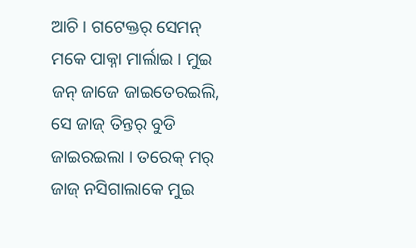ଆଚି । ଗଟେକ୍ତର୍ ସେମନ୍ ମକେ ପାକ୍ନା ମାର୍ଲାଇ । ମୁଇ ଜନ୍ ଜାଜେ ଜାଇତେରଇଲି, ସେ ଜାଜ୍ ତିନ୍ତର୍ ବୁଡି ଜାଇରଇଲା । ତରେକ୍ ମର୍ ଜାଜ୍ ନସିଗାଲାକେ ମୁଇ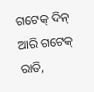ଗଟେକ୍ ଦିନ୍ ଆରି ଗଟେକ୍ ରାତି,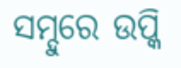ସମ୍ଦୁରେ ଉପ୍କି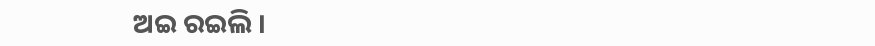ଅଇ ରଇଲି ।